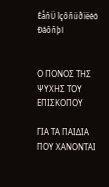ÉåñÜ Ìçôñüðïëéò Ðáôñþí


Ο ΠΟΝΟΣ ΤΗΣ ΨΥΧΗΣ ΤΟΥ ΕΠΙΣΚΟΠΟΥ

ΓΙΑ ΤΑ ΠΑΙΔΙΑ ΠΟΥ ΧΑΝΟΝΤΑΙ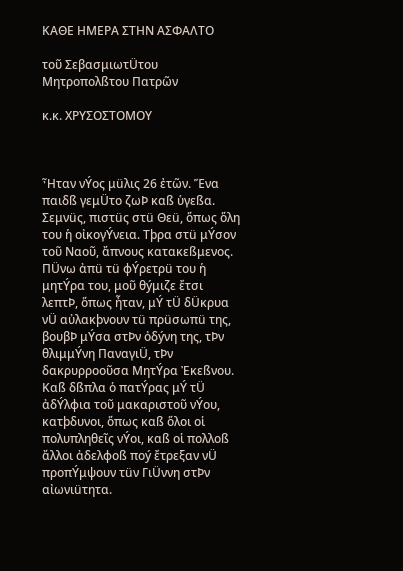ΚΑΘΕ ΗΜΕΡΑ ΣΤΗΝ ΑΣΦΑΛΤΟ

τοῦ ΣεβασμιωτÜτου Μητροπολßτου Πατρῶν

κ.κ. ΧΡΥΣΟΣΤΟΜΟΥ



Ἦταν νÝος μüλις 26 ἐτῶν. Ἕνα παιδß γεμÜτο ζωÞ καß ὑγεßα. Σεμνüς, πιστüς στü Θεü, ὅπως ὅλη του ἡ οἰκογÝνεια. Τþρα στü μÝσον τοῦ Ναοῦ, ἄπνους κατακεßμενος. ΠÜνω ἀπü τü φÝρετρü του ἡ μητÝρα του, μοῦ θýμιζε ἔτσι λεπτÞ, ὅπως ἦταν, μÝ τÜ δÜκρυα νÜ αὐλακþνουν τü πρüσωπü της, βουβÞ μÝσα στÞν ὀδýνη της, τÞν θλιμμÝνη ΠαναγιÜ, τÞν δακρυρροοῦσα ΜητÝρα Ἐκεßνου. Καß δßπλα ὁ πατÝρας μÝ τÜ ἀδÝλφια τοῦ μακαριστοῦ νÝου, κατþδυνοι, ὅπως καß ὅλοι οἱ πολυπληθεῖς νÝοι, καß οἱ πολλοß ἄλλοι ἀδελφοß ποý ἔτρεξαν νÜ προπÝμψουν τüν ΓιÜννη στÞν αἰωνιüτητα.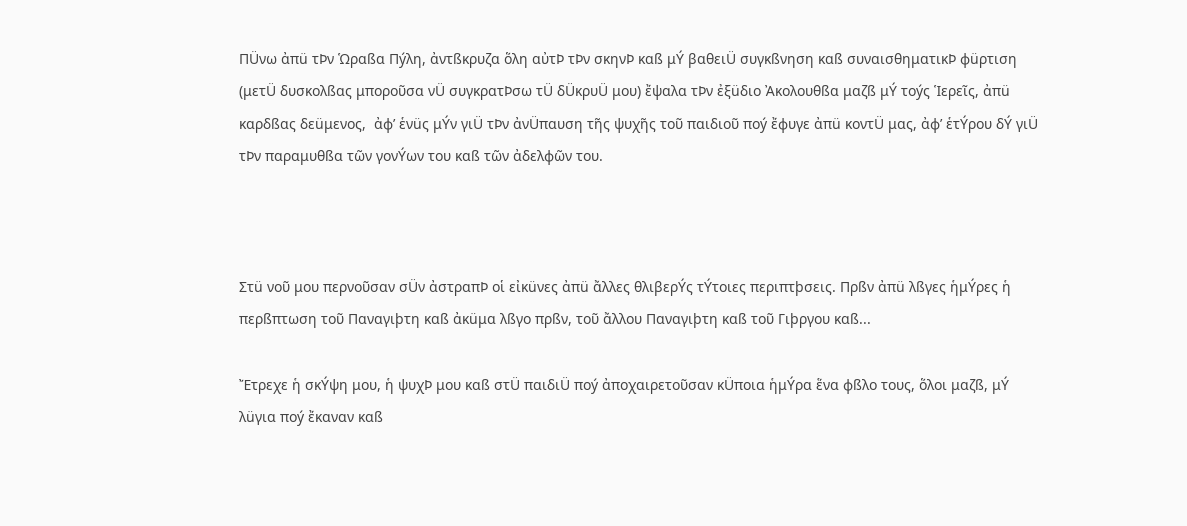ΠÜνω ἀπü τÞν Ὡραßα Πýλη, ἀντßκρυζα ὅλη αὐτÞ τÞν σκηνÞ καß μÝ βαθειÜ συγκßνηση καß συναισθηματικÞ φüρτιση (μετÜ δυσκολßας μποροῦσα νÜ συγκρατÞσω τÜ δÜκρυÜ μου) ἔψαλα τÞν ἐξüδιο Ἀκολουθßα μαζß μÝ τοýς Ἱερεῖς, ἀπü καρδßας δεüμενος,  ἀφ’ ἑνüς μÝν γιÜ τÞν ἀνÜπαυση τῆς ψυχῆς τοῦ παιδιοῦ ποý ἔφυγε ἀπü κοντÜ μας, ἀφ’ ἑτÝρου δÝ γιÜ τÞν παραμυθßα τῶν γονÝων του καß τῶν ἀδελφῶν του.



Στü νοῦ μου περνοῦσαν σÜν ἀστραπÞ οἱ εἰκüνες ἀπü ἄλλες θλιβερÝς τÝτοιες περιπτþσεις. Πρßν ἀπü λßγες ἡμÝρες ἡ περßπτωση τοῦ Παναγιþτη καß ἀκüμα λßγο πρßν, τοῦ ἄλλου Παναγιþτη καß τοῦ Γιþργου καß...

Ἔτρεχε ἡ σκÝψη μου, ἡ ψυχÞ μου καß στÜ παιδιÜ ποý ἀποχαιρετοῦσαν κÜποια ἡμÝρα ἕνα φßλο τους, ὅλοι μαζß, μÝ λüγια ποý ἔκαναν καß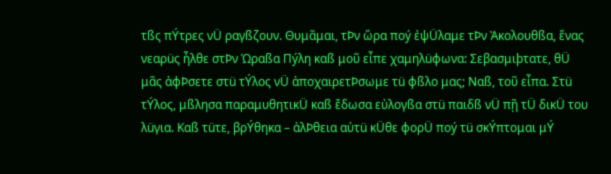τßς πÝτρες νÜ ραγßζουν. Θυμᾶμαι, τÞν ὥρα ποý ἐψÜλαμε τÞν Ἀκολουθßα, ἕνας νεαρüς ἦλθε στÞν Ὡραßα Πýλη καß μοῦ εἶπε χαμηλüφωνα: Σεβασμιþτατε, θÜ μᾶς ἀφÞσετε στü τÝλος νÜ ἀποχαιρετÞσωμε τü φßλο μας; Ναß, τοῦ εἶπα. Στü τÝλος, μßλησα παραμυθητικÜ καß ἔδωσα εὐλογßα στü παιδß νÜ πῇ τÜ δικÜ του λüγια. Καß τüτε, βρÝθηκα – ἀλÞθεια αὐτü κÜθε φορÜ ποý τü σκÝπτομαι μÝ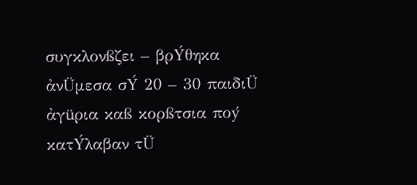συγκλονßζει – βρÝθηκα ἀνÜμεσα σÝ 20 – 30 παιδιÜ ἀγüρια καß κορßτσια ποý κατÝλαβαν τÜ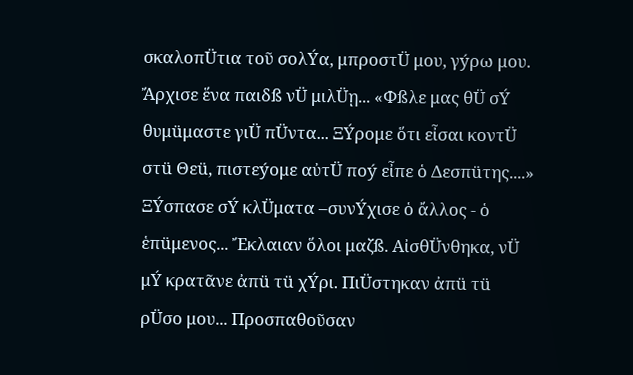σκαλοπÜτια τοῦ σολÝα, μπροστÜ μου, γýρω μου. Ἄρχισε ἕνα παιδß νÜ μιλÜῃ... «Φßλε μας θÜ σÝ θυμüμαστε γιÜ πÜντα... ΞÝρομε ὅτι εἶσαι κοντÜ στü Θεü, πιστεýομε αὐτÜ ποý εἶπε ὁ Δεσπüτης....» ΞÝσπασε σÝ κλÜματα –συνÝχισε ὁ ἄλλος - ὁ ἑπüμενος... Ἔκλαιαν ὅλοι μαζß. ΑἰσθÜνθηκα, νÜ μÝ κρατᾶνε ἀπü τü χÝρι. ΠιÜστηκαν ἀπü τü ρÜσο μου... Προσπαθοῦσαν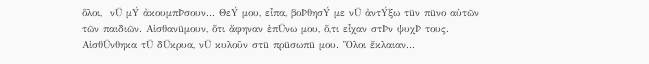ὅλοι,  νÜ μÝ ἀκουμπÞσουν... ΘεÝ μου, εἶπα, βοÞθησÝ με νÜ ἀντÝξω τüν πüνο αὐτῶν τῶν παιδιῶν. Αἰσθανüμουν, ὅτι ἄφηναν ἐπÜνω μου, ὅ,τι εἶχαν στÞν ψυχÞ τους. ΑἰσθÜνθηκα τÜ δÜκρυα, νÜ κυλοῦν στü πρüσωπü μου. Ὅλοι ἔκλαιαν...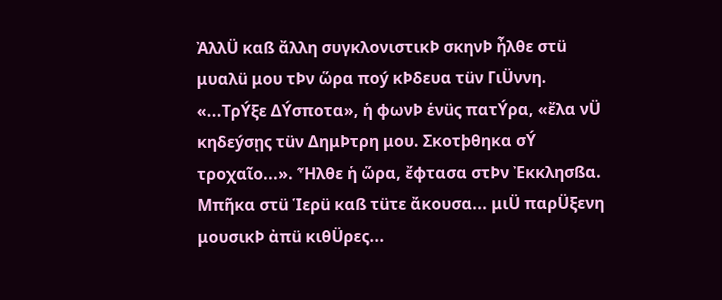ἈλλÜ καß ἄλλη συγκλονιστικÞ σκηνÞ ἦλθε στü μυαλü μου τÞν ὥρα ποý κÞδευα τüν ΓιÜννη. «...ΤρÝξε ΔÝσποτα», ἡ φωνÞ ἑνüς πατÝρα, «ἔλα νÜ κηδεýσῃς τüν ΔημÞτρη μου. Σκοτþθηκα σÝ τροχαῖο...». Ἦλθε ἡ ὥρα, ἔφτασα στÞν Ἐκκλησßα. Μπῆκα στü Ἱερü καß τüτε ἄκουσα... μιÜ παρÜξενη μουσικÞ ἀπü κιθÜρες...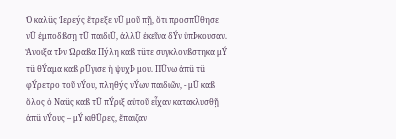Ὁ καλüς Ἱερεýς ἔτρεξε νÜ μοῦ πῇ, ὅτι προσπÜθησε νÜ ἐμποδßσῃ τÜ παιδιÜ, ἀλλÜ ἐκεῖνα δÝν ὑπÞκουσαν. Ἄνοιξα τÞν Ὡραßα Πýλη καß τüτε συγκλονßστηκα μÝ τü θÝαμα καß ρÜγισε ἡ ψυχÞ μου. ΠÜνω ἀπü τü φÝρετρο τοῦ νÝου, πληθýς νÝων παιδιῶν, - μÜ καß ὅλος ὁ Ναüς καß τÜ πÝριξ αὐτοῦ εἶχαν κατακλυσθῇ ἀπü νÝους – μÝ κιθÜρες, ἔπαιζαν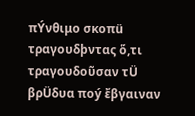πÝνθιμο σκοπü τραγουδþντας ὅ,τι τραγουδοῦσαν τÜ βρÜδυα ποý ἔβγαιναν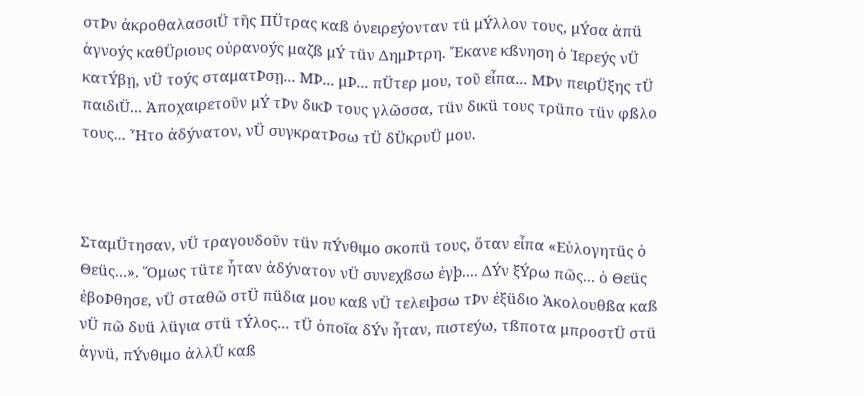στÞν ἀκροθαλασσιÜ τῆς ΠÜτρας καß ὀνειρεýονταν τü μÝλλον τους, μÝσα ἀπü ἁγνοýς καθÜριους οὐρανοýς μαζß μÝ τüν ΔημÞτρη. Ἔκανε κßνηση ὁ Ἱερεýς νÜ κατÝβῃ, νÜ τοýς σταματÞσῃ... ΜÞ... μÞ... πÜτερ μου, τοῦ εἶπα... ΜÞν πειρÜξης τÜ παιδιÜ... Ἀποχαιρετοῦν μÝ τÞν δικÞ τους γλῶσσα, τüν δικü τους τρüπο τüν φßλο τους... Ἦτο ἀδýνατον, νÜ συγκρατÞσω τÜ δÜκρυÜ μου.



ΣταμÜτησαν, νÜ τραγουδοῦν τüν πÝνθιμο σκοπü τους, ὅταν εἶπα «Εὐλογητüς ὁ Θεüς...». Ὅμως τüτε ἦταν ἀδýνατον νÜ συνεχßσω ἐγþ.... ΔÝν ξÝρω πῶς... ὁ Θεüς ἐβοÞθησε, νÜ σταθῶ στÜ πüδια μου καß νÜ τελειþσω τÞν ἐξüδιο Ὰκολουθßα καß νÜ πῶ δυü λüγια στü τÝλος... τÜ ὁποῖα δÝν ἦταν, πιστεýω, τßποτα μπροστÜ στü ἁγνü, πÝνθιμο ἀλλÜ καß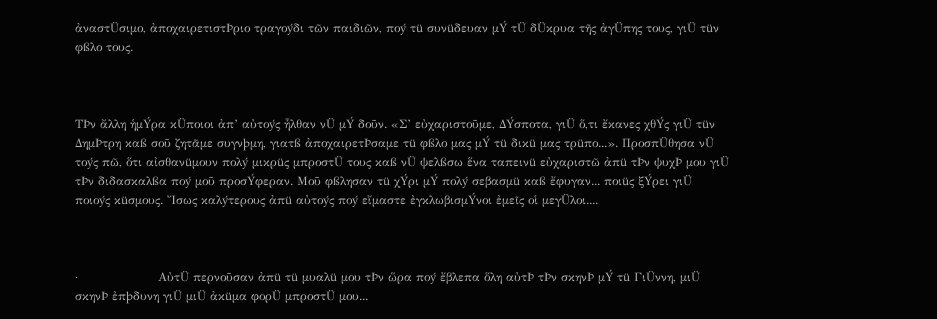ἀναστÜσιμο, ἀποχαιρετιστÞριο τραγοýδι τῶν παιδιῶν, ποý τü συνüδευαν μÝ τÜ δÜκρυα τῆς ἀγÜπης τους, γιÜ τüν φßλο τους.



ΤÞν ἄλλη ἡμÝρα κÜποιοι ἀπ’ αὐτοýς ἦλθαν νÜ μÝ δοῦν. «Σ’ εὐχαριστοῦμε, ΔÝσποτα, γιÜ ὅ,τι ἔκανες χθÝς γιÜ τüν ΔημÞτρη καß σοῦ ζητᾶμε συγνþμη, γιατß ἀποχαιρετÞσαμε τü φßλο μας μÝ τü δικü μας τρüπο...». ΠροσπÜθησα νÜ τοýς πῶ, ὅτι αἰσθανüμουν πολý μικρüς μπροστÜ τους καß νÜ ψελßσω ἕνα ταπεινü εὐχαριστῶ ἀπü τÞν ψυχÞ μου γιÜ τÞν διδασκαλßα ποý μοῦ προσÝφεραν. Μοῦ φßλησαν τü χÝρι μÝ πολý σεβασμü καß ἔφυγαν... ποιüς ξÝρει γιÜ ποιοýς κüσμους. Ἴσως καλýτερους ἀπü αὐτοýς ποý εἴμαστε ἐγκλωβισμÝνοι ἐμεῖς οἱ μεγÜλοι....



·                    ΑὐτÜ περνοῦσαν ἀπü τü μυαλü μου τÞν ὥρα ποý ἔβλεπα ὅλη αὐτÞ τÞν σκηνÞ μÝ τü ΓιÜννη, μιÜ σκηνÞ ἐπþδυνη γιÜ μιÜ ἀκüμα φορÜ μπροστÜ μου...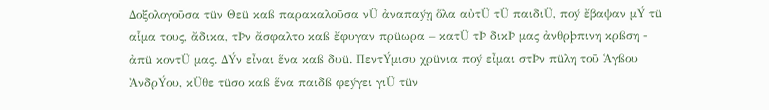Δοξολογοῦσα τüν Θεü καß παρακαλοῦσα νÜ ἀναπαýῃ ὅλα αὐτÜ τÜ παιδιÜ, ποý ἔβαψαν μÝ τü αἷμα τους, ἄδικα, τÞν ἄσφαλτο καß ἔφυγαν πρüωρα – κατÜ τÞ δικÞ μας ἀνθρþπινη κρßση - ἀπü κοντÜ μας. ΔÝν εἶναι ἕνα καß δυü. ΠεντÝμισυ χρüνια ποý εἶμαι στÞν πüλη τοῦ Ἁγßου ἈνδρÝου, κÜθε τüσο καß ἕνα παιδß φεýγει γιÜ τüν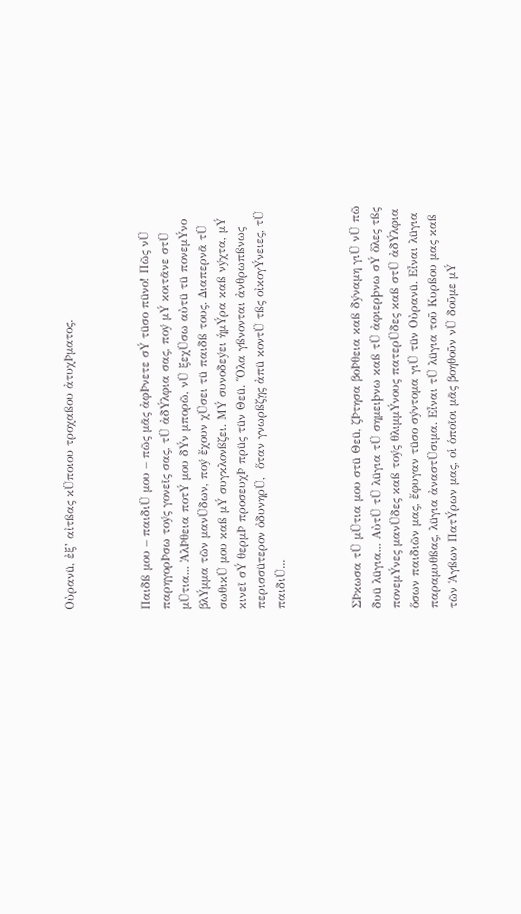Οὐρανü, ἐξ’ αἰτßας κÜποιου τροχαßου ἀτυχÞματος.



Παιδß μου – παιδιÜ μου – πῶς μᾶς ἀφÞνετε σÝ τüσο πüνο! Πῶς νÜ παρηγορÞσω τοýς γονεῖς σας, τÜ ἀδÝλφια σας, ποý μÝ κοιτᾶνε στÜ μÜτια... ἈλÞθεια ποτÝ μου δÝν μπορῶ, νÜ ξεχÜσω αὐτü τü πονεμÝνο βλÝμμα τῶν μανÜδων, ποý ἔχουν χÜσει τü παιδß τους. Διαπερνᾶ τÜ σωθικÜ μου καß μÝ συγκλονßζει. ΜÝ συνοδεýει ἡμÝρα καß νýχτα, μÝ κινεῖ σÝ θερμÞ προσευχÞ πρüς τüν Θεü. Ὅλα γßνονται ἀνθρωπßνως περισσüτερον ὀδυνηρÜ,  ὅταν γνωρßζῃς ἀπü κοντÜ τßς οἰκογÝνειες, τÜ παιδιÜ...



ΣÞκωσα τÜ μÜτια μου στü Θεü, ζÞτησα βοÞθεια καß δýναμη γιÜ νÜ πῶ δυü λüγια... ΑὐτÜ τÜ λüγια τÜ σημειþνω καß τÜ ἀφιερþνω σÝ ὅλες τßς πονεμÝνες μανÜδες καß τοýς θλιμμÝνους πατερÜδες καß στÜ ἀδÝλφια ὅσων παιδιῶν μας, ἔφυγαν τüσο σýντομα γιÜ τüν Οὐρανü. Εἶναι λüγια παραμυθßας, λüγια ἀναστÜσιμα. Εἶναι τÜ λüγια τοῦ Κυρßου μας καß τῶν Ἁγßων ΠατÝρων μας, οἱ ὁποῖοι μᾶς βοηθοῦν νÜ δοῦμε μÝ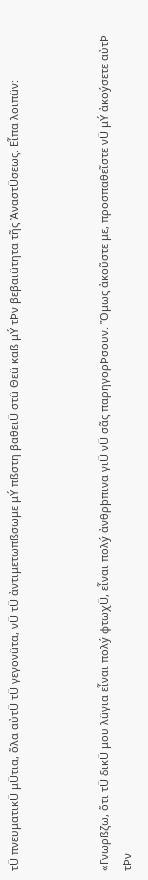τÜ πνευματικÜ μÜτια, ὅλα αὐτÜ τÜ γεγονüτα, νÜ τÜ ἀντιμετωπßσωμε μÝ πßστη βαθειÜ στü Θεü καß μÝ τÞν βεβαιüτητα τῆς ἈναστÜσεως. Εἶπα λοιπüν:



«Γνωρßζω, ὅτι τÜ δικÜ μου λüγια εἶναι πολý φτωχÜ, εἶναι πολý ἀνθρþπινα γιÜ νÜ σᾶς παρηγορÞσουν. Ὅμως ἀκοῦστε με, προσπαθεῖστε νÜ μÝ ἀκοýσετε αὐτÞ τÞν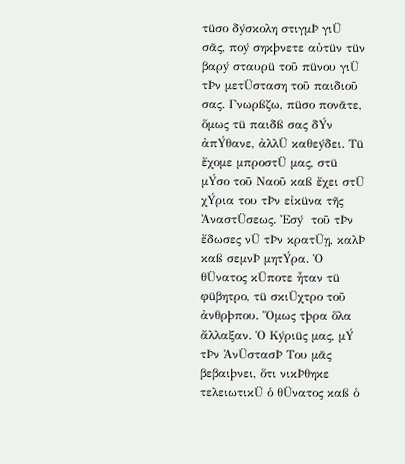τüσο δýσκολη στιγμÞ γιÜ σᾶς, ποý σηκþνετε αὐτüν τüν βαρý σταυρü τοῦ πüνου γιÜ τÞν μετÜσταση τοῦ παιδιοῦ σας. Γνωρßζω, πüσο πονᾶτε, ὅμως τü παιδß σας δÝν ἀπÝθανε, ἀλλÜ καθεýδει. Τü ἔχομε μπροστÜ μας, στü μÝσο τοῦ Ναοῦ καß ἔχει στÜ χÝρια του τÞν εἰκüνα τῆς ἈναστÜσεως. Ἐσý  τοῦ τÞν ἔδωσες νÜ τÞν κρατÜῃ, καλÞ καß σεμνÞ μητÝρα. Ὁ θÜνατος κÜποτε ἦταν τü φüβητρο, τü σκιÜχτρο τοῦ ἀνθρþπου. Ὅμως τþρα ὅλα ἄλλαξαν. Ὁ Κýριüς μας, μÝ τÞν ἈνÜστασÞ Του μᾶς βεβαιþνει, ὅτι νικÞθηκε τελειωτικÜ ὁ θÜνατος καß ὁ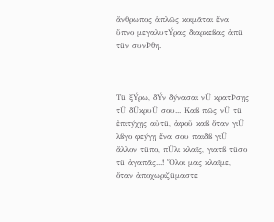ἄνθρωπος ἁπλῶς κοιμᾶται ἕνα ὕπνο μεγαλυτÝρας διαρκεßας ἀπü τüν συνÞθη.



Τü ξÝρω, δÝν δýνασαι νÜ κρατÞσῃς τÜ δÜκρυÜ σου... Καß πῶς νÜ τü ἐπιτýχῃς αὐτü, ἀφοῦ καß ὅταν γιÜ λßγο φεýγῃ ἕνα σου παιδß γιÜ ἄλλον τüπο, πÜλι κλαῖς, γιατß τüσο τü ἀγαπᾶς...! Ὅλοι μας κλαῖμε, ὅταν ἀποχωριζüμαστε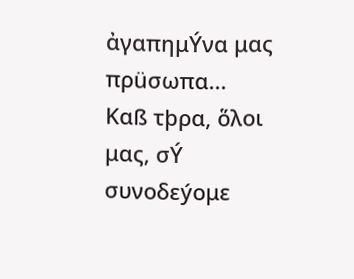ἀγαπημÝνα μας πρüσωπα... Καß τþρα, ὅλοι μας, σÝ συνοδεýομε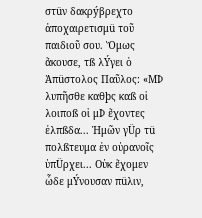στüν δακρýβρεχτο ἀποχαιρετισμü τοῦ παιδιοῦ σου. Ὅμως ἄκουσε, τß λÝγει ὁ Ἀπüστολος Παῦλος: «ΜÞ λυπῆσθε καθþς καß οἱ λοιποß οἱ μÞ ἔχοντες ἐλπßδα... Ἡμῶν γÜρ τü πολßτευμα ἐν οὐρανοῖς ὑπÜρχει... Οὐκ ἔχομεν ὧδε μÝνουσαν πüλιν,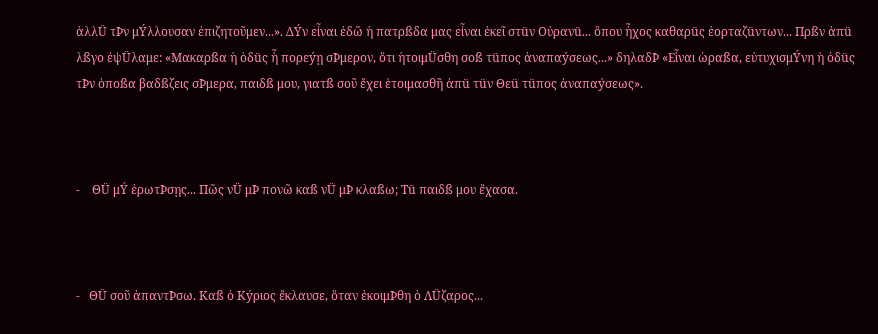ἀλλÜ τÞν μÝλλουσαν ἐπιζητοῦμεν...». ΔÝν εἶναι ἐδῶ ἡ πατρßδα μας εἶναι ἐκεῖ στüν Οὐρανü... ὅπου ἦχος καθαρüς ἑορταζüντων... Πρßν ἀπü λßγο ἐψÜλαμε: «Μακαρßα ἡ ὁδüς ἧ πορεýῃ σÞμερον, ὅτι ἡτοιμÜσθη σοß τüπος ἀναπαýσεως...» δηλαδÞ «Εἶναι ὡραßα, εὐτυχισμÝνη ἡ ὁδüς τÞν ὁποßα βαδßζεις σÞμερα, παιδß μου, γιατß σοῦ ἔχει ἑτοιμασθῆ ἀπü τüν Θεü τüπος ἀναπαýσεως».



-    ΘÜ μÝ ἐρωτÞσῃς... Πῶς νÜ μÞ πονῶ καß νÜ μÞ κλαßω; Τü παιδß μου ἔχασα.



-   ΘÜ σοῦ ἀπαντÞσω. Καß ὁ Κýριος ἔκλαυσε, ὅταν ἐκοιμÞθη ὁ ΛÜζαρος...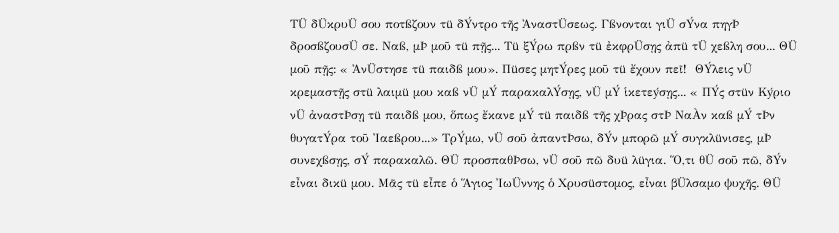ΤÜ δÜκρυÜ σου ποτßζουν τü δÝντρο τῆς ἈναστÜσεως. Γßνονται γιÜ σÝνα πηγÞ δροσßζουσÜ σε. Ναß, μÞ μοῦ τü πῇς... Τü ξÝρω πρßν τü ἐκφρÜσῃς ἀπü τÜ χεßλη σου... ΘÜ μοῦ πῇς: « ἈνÜστησε τü παιδß μου». Πüσες μητÝρες μοῦ τü ἔχουν πεῖ!  ΘÝλεις νÜ κρεμαστῇς στü λαιμü μου καß νÜ μÝ παρακαλÝσῃς, νÜ μÝ ἱκετεýσῃς... « ΠÝς στüν Κýριο νÜ ἀναστÞσῃ τü παιδß μου, ὅπως ἔκανε μÝ τü παιδß τῆς χÞρας στÞ ΝαÀν καß μÝ τÞν θυγατÝρα τοῦ Ἰαεßρου...» ΤρÝμω, νÜ σοῦ ἀπαντÞσω, δÝν μπορῶ μÝ συγκλüνισες, μÞ συνεχßσῃς, σÝ παρακαλῶ. ΘÜ προσπαθÞσω, νÜ σοῦ πῶ δυü λüγια. Ὅ,τι θÜ σοῦ πῶ, δÝν εἶναι δικü μου. Μᾶς τü εἶπε ὁ Ἅγιος ἸωÜννης ὁ Χρυσüστομος, εἶναι βÜλσαμο ψυχῆς. ΘÜ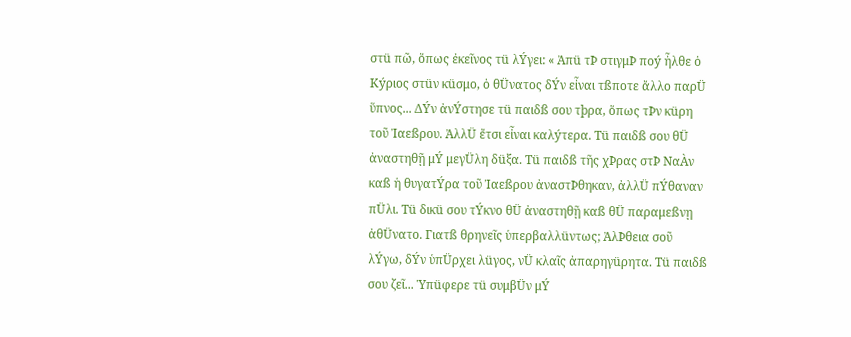στü πῶ, ὅπως ἐκεῖνος τü λÝγει: « Ἀπü τÞ στιγμÞ ποý ἦλθε ὁ Κýριος στüν κüσμο, ὁ θÜνατος δÝν εἶναι τßποτε ἄλλο παρÜ ὕπνος... ΔÝν ἀνÝστησε τü παιδß σου τþρα, ὅπως τÞν κüρη τοῦ Ἰαεßρου. ἈλλÜ ἔτσι εἶναι καλýτερα. Τü παιδß σου θÜ ἀναστηθῇ μÝ μεγÜλη δüξα. Τü παιδß τῆς χÞρας στÞ ΝαÀν καß ἡ θυγατÝρα τοῦ Ἰαεßρου ἀναστÞθηκαν, ἀλλÜ πÝθαναν πÜλι. Τü δικü σου τÝκνο θÜ ἀναστηθῇ καß θÜ παραμεßνῃ ἀθÜνατο. Γιατß θρηνεῖς ὑπερβαλλüντως; ἈλÞθεια σοῦ λÝγω, δÝν ὑπÜρχει λüγος, νÜ κλαῖς ἀπαρηγüρητα. Τü παιδß σου ζεῖ... Ὑπüφερε τü συμβÜν μÝ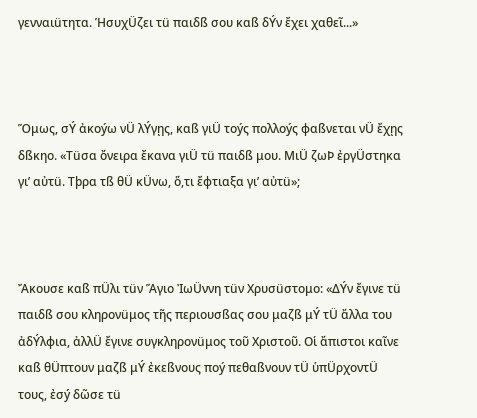γενναιüτητα. ἩσυχÜζει τü παιδß σου καß δÝν ἔχει χαθεῖ...»



Ὅμως, σÝ ἀκοýω νÜ λÝγῃς, καß γιÜ τοýς πολλοýς φαßνεται νÜ ἔχῃς δßκηο. «Τüσα ὄνειρα ἔκανα γιÜ τü παιδß μου. ΜιÜ ζωÞ ἐργÜστηκα γι’ αὐτü. Τþρα τß θÜ κÜνω, ὅ,τι ἔφτιαξα γι’ αὐτü»;



Ἄκουσε καß πÜλι τüν Ἅγιο ἸωÜννη τüν Χρυσüστομο: «ΔÝν ἔγινε τü παιδß σου κληρονüμος τῆς περιουσßας σου μαζß μÝ τÜ ἄλλα του ἀδÝλφια, ἀλλÜ ἔγινε συγκληρονüμος τοῦ Χριστοῦ. Οἱ ἄπιστοι καῖνε καß θÜπτουν μαζß μÝ ἐκεßνους ποý πεθαßνουν τÜ ὑπÜρχοντÜ τους, ἐσý δῶσε τü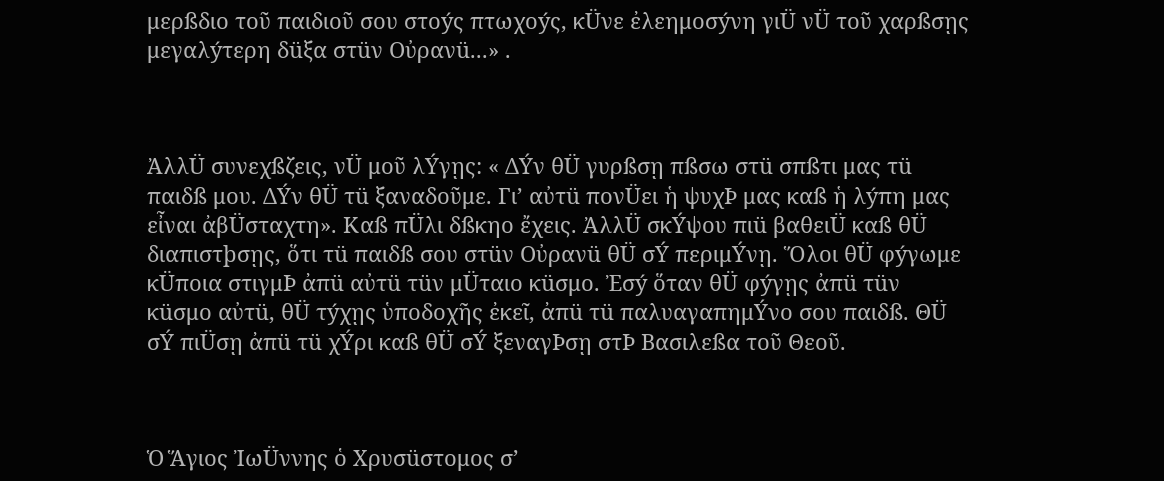μερßδιο τοῦ παιδιοῦ σου στοýς πτωχοýς, κÜνε ἐλεημοσýνη γιÜ νÜ τοῦ χαρßσῃς μεγαλýτερη δüξα στüν Οὐρανü...» .



ἈλλÜ συνεχßζεις, νÜ μοῦ λÝγῃς: « ΔÝν θÜ γυρßσῃ πßσω στü σπßτι μας τü παιδß μου. ΔÝν θÜ τü ξαναδοῦμε. Γι’ αὐτü πονÜει ἡ ψυχÞ μας καß ἡ λýπη μας εἶναι ἀβÜσταχτη». Καß πÜλι δßκηο ἔχεις. ἈλλÜ σκÝψου πιü βαθειÜ καß θÜ διαπιστþσῃς, ὅτι τü παιδß σου στüν Οὐρανü θÜ σÝ περιμÝνῃ. Ὅλοι θÜ φýγωμε κÜποια στιγμÞ ἀπü αὐτü τüν μÜταιο κüσμο. Ἐσý ὅταν θÜ φýγῃς ἀπü τüν κüσμο αὐτü, θÜ τýχῃς ὑποδοχῆς ἐκεῖ, ἀπü τü παλυαγαπημÝνο σου παιδß. ΘÜ σÝ πιÜσῃ ἀπü τü χÝρι καß θÜ σÝ ξεναγÞσῃ στÞ Βασιλεßα τοῦ Θεοῦ.



Ὁ Ἅγιος ἸωÜννης ὁ Χρυσüστομος σ’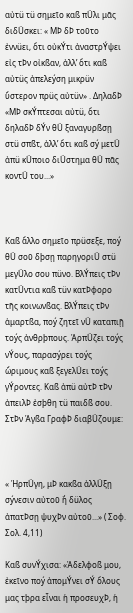αὐτü τü σημεῖο καß πÜλι μᾶς διδÜσκει: « ΜÞ δÞ τοῦτο ἐννüει, ὅτι οὐκÝτι ἀναστρÝψει εἰς τÞν οἰκßαν, ἀλλ’ ὅτι καß αὐτüς ἀπελεýση μικρüν ὕστερον πρüς αὐτüν» . ΔηλαδÞ «ΜÞ σκÝπτεσαι αὐτü, ὅτι δηλαδÞ δÝν θÜ ξαναγυρßσῃ στü σπßτ, ἀλλ’ ὅτι καß σý μετÜ ἀπü κÜποιο διÜστημα θÜ πᾶς κοντÜ του...»



Καß ἄλλο σημεῖο πρüσεξε, ποý θÜ σοῦ δþσῃ παρηγοριÜ στü μεγÜλο σου πüνο. ΒλÝπεις τÞν κατÜντια καß τüν κατÞφορο τῆς κοινωνßας. ΒλÝπεις τÞν ἁμαρτßα, ποý ζητεῖ νÜ καταπιῇ τοýς ἀνθρþπους. ἉρπÜζει τοýς νÝους, παρασýρει τοýς ὥριμους καß ξεγελÜει τοýς γÝροντες. Καß ἀπü αὐτÞ τÞν ἀπειλÞ ἐσþθη τü παιδß σου. ΣτÞν Ἁγßα ΓραφÞ διαβÜζουμε:



« ἩρπÜγη, μÞ κακßα ἀλλÜξῃ σýνεσιν αὐτοῦ ἤ δüλος ἀπατÞσῃ ψυχÞν αὐτοῦ...» ( Σοφ. Σολ. 4,11)

Καß συνÝχισα: «Ἀδελφοß μου, ἐκεῖνο ποý ἀπομÝνει σÝ ὅλους μας τþρα εἶναι ἡ προσευχÞ, ἡ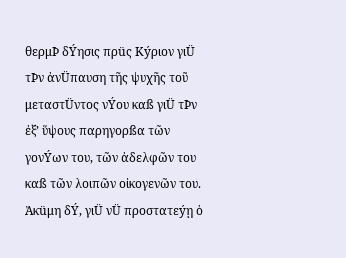θερμÞ δÝησις πρüς Κýριον γιÜ τÞν ἀνÜπαυση τῆς ψυχῆς τοῦ μεταστÜντος νÝου καß γιÜ τÞν ἐξ’ ὕψους παρηγορßα τῶν γονÝων του, τῶν ἀδελφῶν του καß τῶν λοιπῶν οἰκογενῶν του. Ἀκüμη δÝ, γιÜ νÜ προστατεýῃ ὁ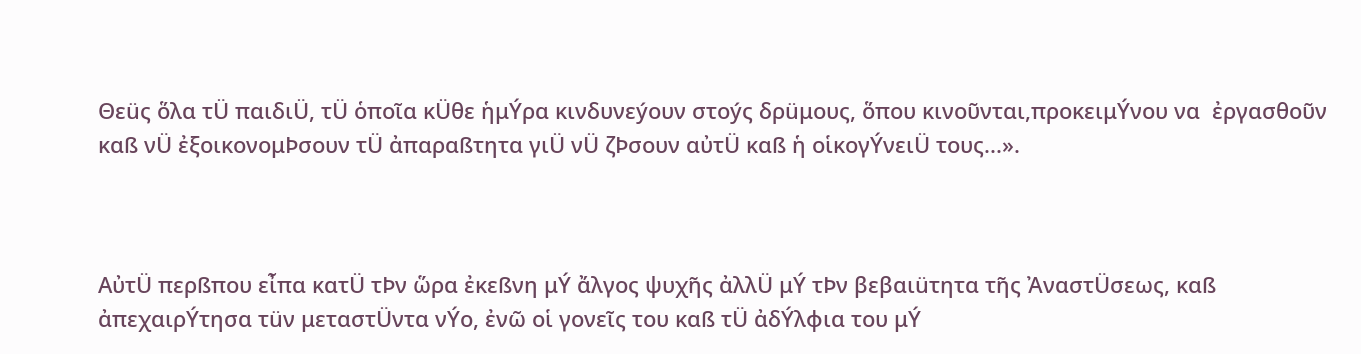Θεüς ὅλα τÜ παιδιÜ, τÜ ὁποῖα κÜθε ἡμÝρα κινδυνεýουν στοýς δρüμους, ὅπου κινοῦνται,προκειμÝνου να  ἐργασθοῦν καß νÜ ἐξοικονομÞσουν τÜ ἀπαραßτητα γιÜ νÜ ζÞσουν αὐτÜ καß ἡ οἱκογÝνειÜ τους...».



ΑὐτÜ περßπου εἶπα κατÜ τÞν ὥρα ἐκεßνη μÝ ἄλγος ψυχῆς ἀλλÜ μÝ τÞν βεβαιüτητα τῆς ἈναστÜσεως, καß ἀπεχαιρÝτησα τüν μεταστÜντα νÝο, ἐνῶ οἱ γονεῖς του καß τÜ ἀδÝλφια του μÝ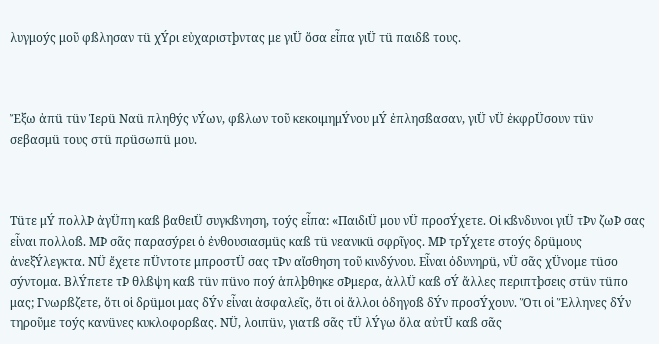λυγμοýς μοῦ φßλησαν τü χÝρι εὐχαριστþντας με γιÜ ὅσα εἶπα γιÜ τü παιδß τους.



Ἔξω ἀπü τüν Ἱερü Ναü πληθýς νÝων, φßλων τοῦ κεκοιμημÝνου μÝ ἐπλησßασαν, γιÜ νÜ ἐκφρÜσουν τüν σεβασμü τους στü πρüσωπü μου.



Τüτε μÝ πολλÞ ἀγÜπη καß βαθειÜ συγκßνηση, τοýς εἶπα: «ΠαιδιÜ μου νÜ προσÝχετε. Οἱ κßνδυνοι γιÜ τÞν ζωÞ σας εἶναι πολλοß. ΜÞ σᾶς παρασýρει ὁ ἐνθουσιασμüς καß τü νεανικü σφρῖγος. ΜÞ τρÝχετε στοýς δρüμους ἀνεξÝλεγκτα. ΝÜ ἔχετε πÜντοτε μπροστÜ σας τÞν αἴσθηση τοῦ κινδýνου. Εἶναι ὀδυνηρü, νÜ σᾶς χÜνομε τüσο σýντομα. ΒλÝπετε τÞ θλßψη καß τüν πüνο ποý ἁπλþθηκε σÞμερα, ἀλλÜ καß σÝ ἄλλες περιπτþσεις στüν τüπο μας; Γνωρßζετε, ὅτι οἱ δρüμοι μας δÝν εἶναι ἀσφαλεῖς, ὅτι οἱ ἄλλοι ὁδηγοß δÝν προσÝχουν. Ὅτι οἱ Ἕλληνες δÝν τηροῦμε τοýς κανüνες κυκλοφορßας. ΝÜ, λοιπüν, γιατß σᾶς τÜ λÝγω ὅλα αὐτÜ καß σᾶς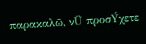παρακαλῶ, νÜ προσÝχετε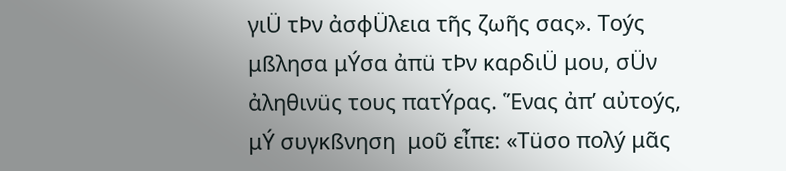γιÜ τÞν ἀσφÜλεια τῆς ζωῆς σας». Τοýς μßλησα μÝσα ἀπü τÞν καρδιÜ μου, σÜν ἀληθινüς τους πατÝρας. Ἕνας ἀπ’ αὐτοýς, μÝ συγκßνηση  μοῦ εἶπε: «Τüσο πολý μᾶς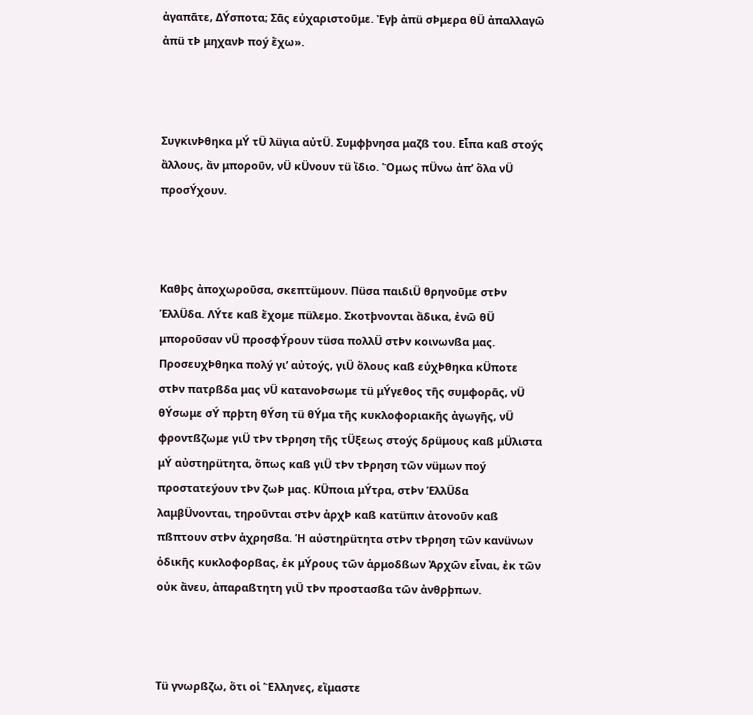ἀγαπᾶτε, ΔÝσποτα; Σᾶς εὐχαριστοῦμε. Ἐγþ ἀπü σÞμερα θÜ ἀπαλλαγῶ ἀπü τÞ μηχανÞ ποý ἔχω».



ΣυγκινÞθηκα μÝ τÜ λüγια αὐτÜ. Συμφþνησα μαζß του. Εἶπα καß στοýς ἄλλους, ἄν μποροῦν, νÜ κÜνουν τü ἴδιο. Ὅμως πÜνω ἀπ’ ὅλα νÜ προσÝχουν.



Καθþς ἀποχωροῦσα, σκεπτüμουν. Πüσα παιδιÜ θρηνοῦμε στÞν ἙλλÜδα. ΛÝτε καß ἔχομε πüλεμο. Σκοτþνονται ἄδικα, ἐνῶ θÜ μποροῦσαν νÜ προσφÝρουν τüσα πολλÜ στÞν κοινωνßα μας. ΠροσευχÞθηκα πολý γι’ αὐτοýς, γιÜ ὅλους καß εὐχÞθηκα κÜποτε στÞν πατρßδα μας νÜ κατανοÞσωμε τü μÝγεθος τῆς συμφορᾶς, νÜ θÝσωμε σÝ πρþτη θÝση τü θÝμα τῆς κυκλοφοριακῆς ἀγωγῆς, νÜ φροντßζωμε γιÜ τÞν τÞρηση τῆς τÜξεως στοýς δρüμους καß μÜλιστα μÝ αὐστηρüτητα, ὅπως καß γιÜ τÞν τÞρηση τῶν νüμων ποý προστατεýουν τÞν ζωÞ μας. ΚÜποια μÝτρα, στÞν ἙλλÜδα λαμβÜνονται, τηροῦνται στÞν ἀρχÞ καß κατüπιν ἀτονοῦν καß πßπτουν στÞν ἀχρησßα. Ἡ αὐστηρüτητα στÞν τÞρηση τῶν κανüνων ὁδικῆς κυκλοφορßας, ἐκ μÝρους τῶν ἁρμοδßων Ἀρχῶν εἶναι, ἐκ τῶν οὐκ ἄνευ, ἀπαραßτητη γιÜ τÞν προστασßα τῶν ἀνθρþπων.



Τü γνωρßζω, ὅτι οἱ Ἕλληνες, εἴμαστε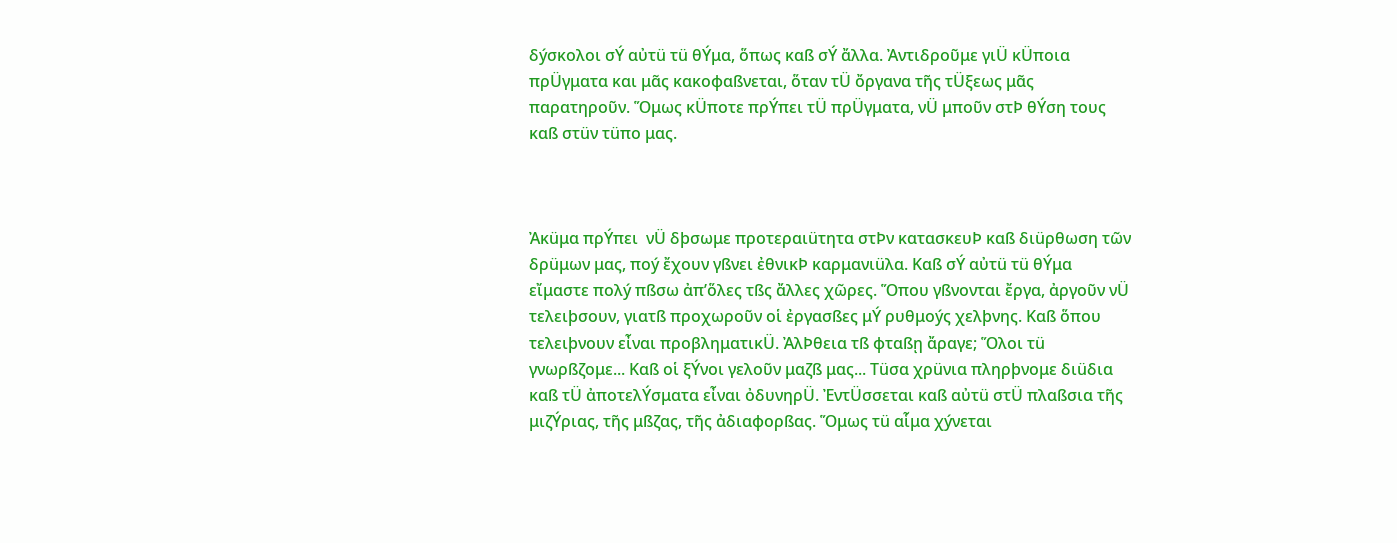δýσκολοι σÝ αὐτü τü θÝμα, ὅπως καß σÝ ἄλλα. Ἀντιδροῦμε γιÜ κÜποια πρÜγματα και μᾶς κακοφαßνεται, ὅταν τÜ ὄργανα τῆς τÜξεως μᾶς παρατηροῦν. Ὅμως κÜποτε πρÝπει τÜ πρÜγματα, νÜ μποῦν στÞ θÝση τους καß στüν τüπο μας.



Ἀκüμα πρÝπει  νÜ δþσωμε προτεραιüτητα στÞν κατασκευÞ καß διüρθωση τῶν δρüμων μας, ποý ἔχουν γßνει ἐθνικÞ καρμανιüλα. Καß σÝ αὐτü τü θÝμα εἴμαστε πολý πßσω ἀπ’ὅλες τßς ἄλλες χῶρες. Ὅπου γßνονται ἔργα, ἀργοῦν νÜ τελειþσουν, γιατß προχωροῦν οἱ ἐργασßες μÝ ρυθμοýς χελþνης. Καß ὅπου τελειþνουν εἶναι προβληματικÜ. ἈλÞθεια τß φταßῃ ἄραγε; Ὅλοι τü γνωρßζομε... Καß οἱ ξÝνοι γελοῦν μαζß μας... Τüσα χρüνια πληρþνομε διüδια καß τÜ ἀποτελÝσματα εἶναι ὀδυνηρÜ. ἘντÜσσεται καß αὐτü στÜ πλαßσια τῆς μιζÝριας, τῆς μßζας, τῆς ἀδιαφορßας. Ὅμως τü αἷμα χýνεται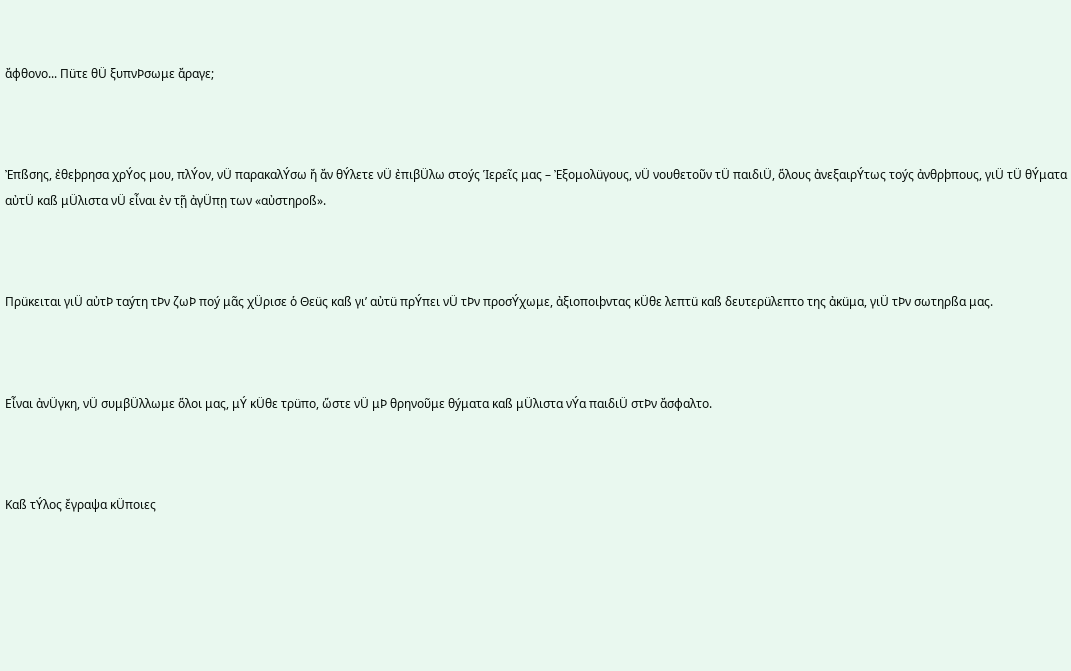ἄφθονο... Πüτε θÜ ξυπνÞσωμε ἄραγε;



Ἐπßσης, ἐθεþρησα χρÝος μου, πλÝον, νÜ παρακαλÝσω ἤ ἄν θÝλετε νÜ ἐπιβÜλω στοýς Ἱερεῖς μας – Ἐξομολüγους, νÜ νουθετοῦν τÜ παιδιÜ, ὅλους ἀνεξαιρÝτως τοýς ἀνθρþπους, γιÜ τÜ θÝματα αὐτÜ καß μÜλιστα νÜ εἶναι ἐν τῇ ἀγÜπῃ των «αὐστηροß».



Πρüκειται γιÜ αὐτÞ ταýτη τÞν ζωÞ ποý μᾶς χÜρισε ὁ Θεüς καß γι’ αὐτü πρÝπει νÜ τÞν προσÝχωμε, ἀξιοποιþντας κÜθε λεπτü καß δευτερüλεπτο της ἀκüμα, γιÜ τÞν σωτηρßα μας.



Εἶναι ἀνÜγκη, νÜ συμβÜλλωμε ὅλοι μας, μÝ κÜθε τρüπο, ὥστε νÜ μÞ θρηνοῦμε θýματα καß μÜλιστα νÝα παιδιÜ στÞν ἄσφαλτο.



Καß τÝλος ἔγραψα κÜποιες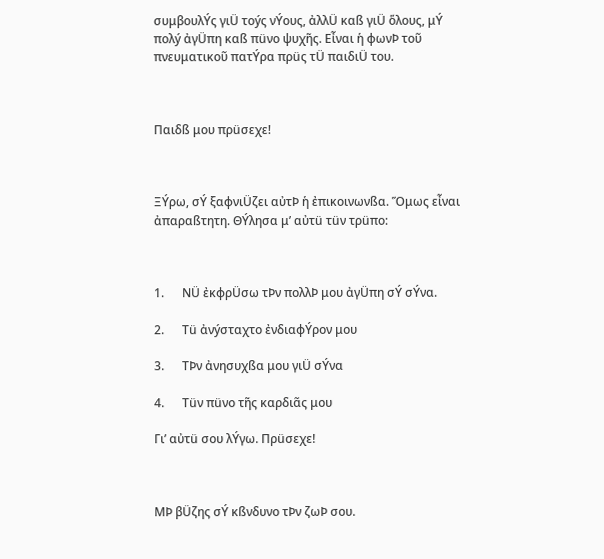συμβουλÝς γιÜ τοýς νÝους, ἀλλÜ καß γιÜ ὅλους, μÝ πολý ἀγÜπη καß πüνο ψυχῆς. Εἶναι ἡ φωνÞ τοῦ πνευματικοῦ πατÝρα πρüς τÜ παιδιÜ του.



Παιδß μου πρüσεχε!



ΞÝρω, σÝ ξαφνιÜζει αὐτÞ ἡ ἐπικοινωνßα. Ὅμως εἶναι ἀπαραßτητη. ΘÝλησα μ’ αὐτü τüν τρüπο:



1.      ΝÜ ἐκφρÜσω τÞν πολλÞ μου ἀγÜπη σÝ σÝνα.

2.      Τü ἀνýσταχτο ἐνδιαφÝρον μου

3.      ΤÞν ἀνησυχßα μου γιÜ σÝνα

4.      Τüν πüνο τῆς καρδιᾶς μου

Γι’ αὐτü σου λÝγω. Πρüσεχε!



ΜÞ βÜζης σÝ κßνδυνο τÞν ζωÞ σου.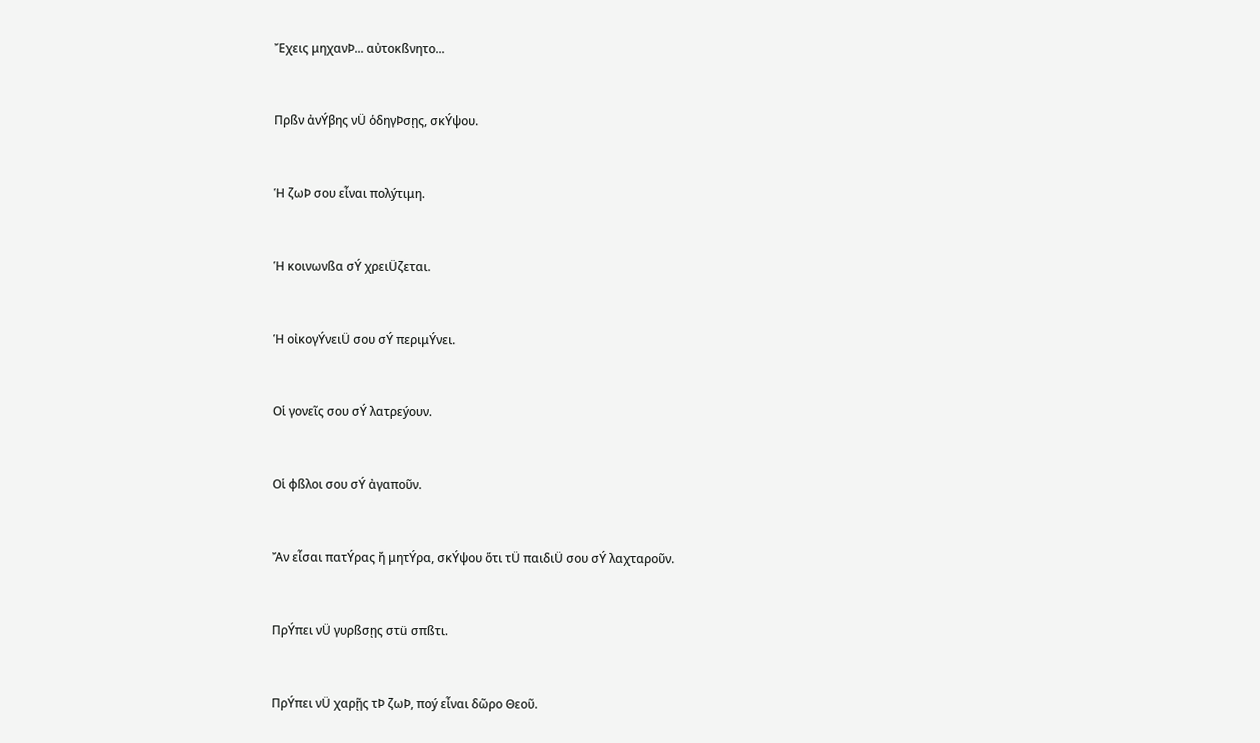Ἔχεις μηχανÞ... αὐτοκßνητο...



Πρßν ἀνÝβης νÜ ὁδηγÞσῃς, σκÝψου.



Ἡ ζωÞ σου εἶναι πολýτιμη.



Ἡ κοινωνßα σÝ χρειÜζεται.



Ἡ οἰκογÝνειÜ σου σÝ περιμÝνει.



Οἱ γονεῖς σου σÝ λατρεýουν.



Οἱ φßλοι σου σÝ ἀγαποῦν.



Ἄν εἶσαι πατÝρας ἤ μητÝρα, σκÝψου ὅτι τÜ παιδιÜ σου σÝ λαχταροῦν.



ΠρÝπει νÜ γυρßσῃς στü σπßτι.



ΠρÝπει νÜ χαρῇς τÞ ζωÞ, ποý εἶναι δῶρο Θεοῦ.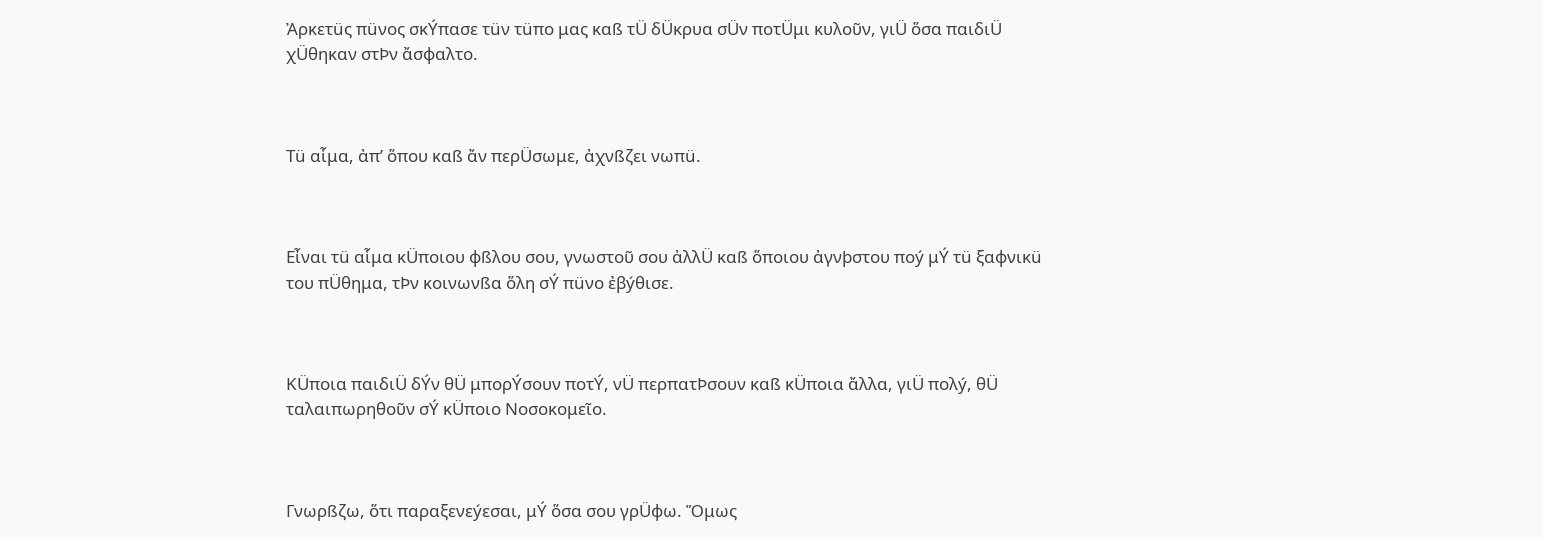Ἀρκετüς πüνος σκÝπασε τüν τüπο μας καß τÜ δÜκρυα σÜν ποτÜμι κυλοῦν, γιÜ ὅσα παιδιÜ χÜθηκαν στÞν ἄσφαλτο.



Τü αἷμα, ἀπ’ ὅπου καß ἄν περÜσωμε, ἀχνßζει νωπü.



Εἶναι τü αἷμα κÜποιου φßλου σου, γνωστοῦ σου ἀλλÜ καß ὅποιου ἀγνþστου ποý μÝ τü ξαφνικü του πÜθημα, τÞν κοινωνßα ὅλη σÝ πüνο ἐβýθισε.



ΚÜποια παιδιÜ δÝν θÜ μπορÝσουν ποτÝ, νÜ περπατÞσουν καß κÜποια ἄλλα, γιÜ πολý, θÜ ταλαιπωρηθοῦν σÝ κÜποιο Νοσοκομεῖο.



Γνωρßζω, ὅτι παραξενεýεσαι, μÝ ὅσα σου γρÜφω. Ὅμως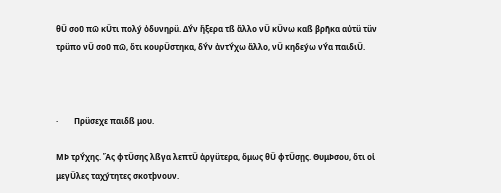θÜ σοῦ πῶ κÜτι πολý ὀδυνηρü. ΔÝν ἤξερα τß ἄλλο νÜ κÜνω καß βρῆκα αὐτü τüν τρüπο νÜ σοῦ πῶ, ὅτι κουρÜστηκα, δÝν ἀντÝχω ἄλλο, νÜ κηδεýω νÝα παιδιÜ.



·        Πρüσεχε παιδß μου.

ΜÞ τρÝχης. Ἄς φτÜσης λßγα λεπτÜ ἀργüτερα, ὅμως θÜ φτÜσῃς. ΘυμÞσου, ὅτι οἱ μεγÜλες ταχýτητες σκοτþνουν.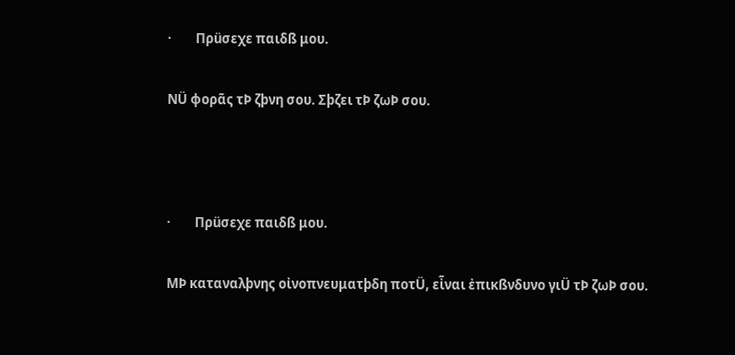·        Πρüσεχε παιδß μου.

ΝÜ φορᾶς τÞ ζþνη σου. Σþζει τÞ ζωÞ σου.



·        Πρüσεχε παιδß μου.

ΜÞ καταναλþνης οἰνοπνευματþδη ποτÜ, εἶναι ἐπικßνδυνο γιÜ τÞ ζωÞ σου.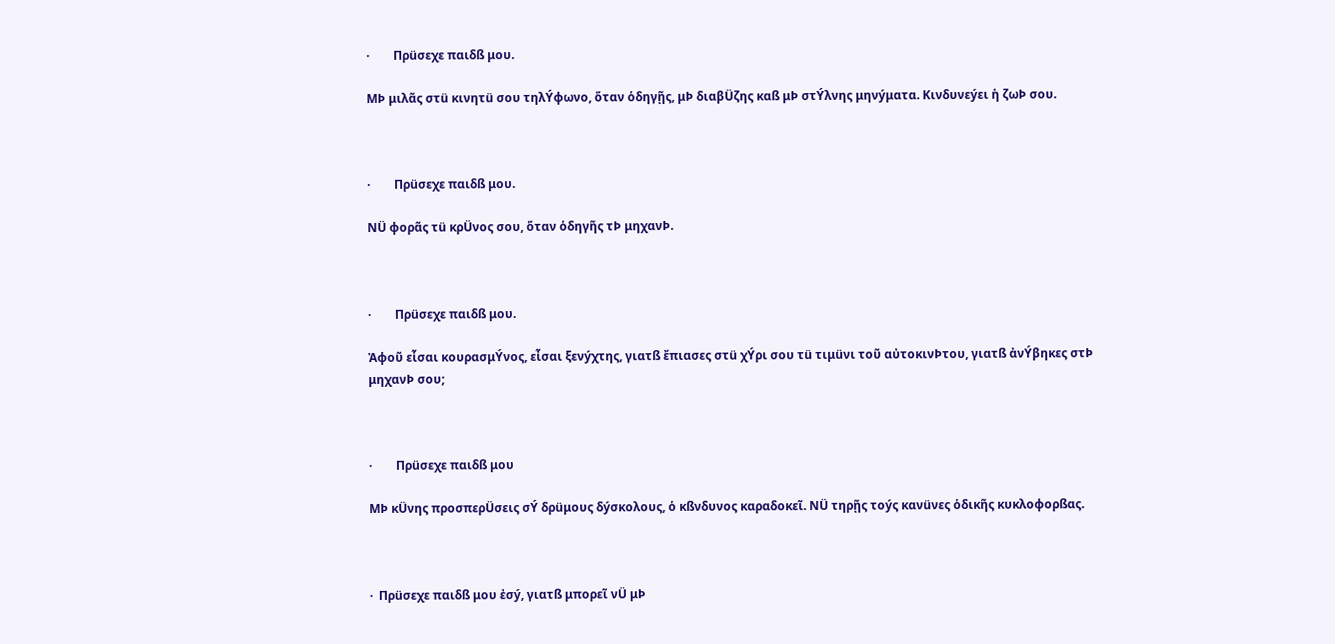·        Πρüσεχε παιδß μου.

ΜÞ μιλᾶς στü κινητü σου τηλÝφωνο, ὅταν ὁδηγῇς, μÞ διαβÜζης καß μÞ στÝλνης μηνýματα. Κινδυνεýει ἡ ζωÞ σου.



·        Πρüσεχε παιδß μου.

ΝÜ φορᾶς τü κρÜνος σου, ὅταν ὁδηγῆς τÞ μηχανÞ.



·        Πρüσεχε παιδß μου.

Ἀφοῦ εἶσαι κουρασμÝνος, εἶσαι ξενýχτης, γιατß ἔπιασες στü χÝρι σου τü τιμüνι τοῦ αὐτοκινÞτου, γιατß ἀνÝβηκες στÞ μηχανÞ σου;



·        Πρüσεχε παιδß μου

ΜÞ κÜνης προσπερÜσεις σÝ δρüμους δýσκολους, ὁ κßνδυνος καραδοκεῖ. ΝÜ τηρῇς τοýς κανüνες ὁδικῆς κυκλοφορßας.



·  Πρüσεχε παιδß μου ἐσý, γιατß μπορεῖ νÜ μÞ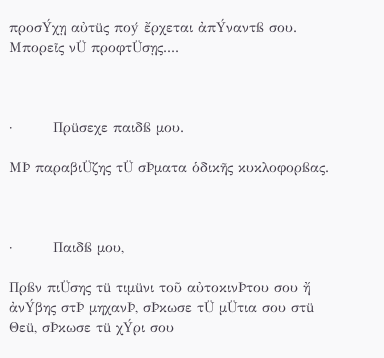προσÝχῃ αὐτüς ποý ἔρχεται ἀπÝναντß σου. Μπορεῖς νÜ προφτÜσῃς....



·        Πρüσεχε παιδß μου.

ΜÞ παραβιÜζης τÜ σÞματα ὁδικῆς κυκλοφορßας.



·        Παιδß μου,

Πρßν πιÜσης τü τιμüνι τοῦ αὐτοκινÞτου σου ἤ ἀνÝβης στÞ μηχανÞ, σÞκωσε τÜ μÜτια σου στü Θεü, σÞκωσε τü χÝρι σου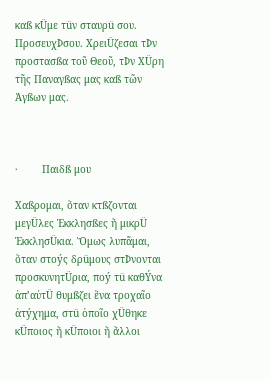καß κÜμε τüν σταυρü σου. ΠροσευχÞσου. ΧρειÜζεσαι τÞν προστασßα τοῦ Θεοῦ, τÞν ΧÜρη τῆς Παναγßας μας καß τῶν Ἁγßων μας.



·        Παιδß μου

Χαßρομαι, ὅταν κτßζονται μεγÜλες Ἐκκλησßες ἤ μικρÜ ἘκκλησÜκια. Ὅμως λυπᾶμαι, ὅταν στοýς δρüμους στÞνονται προσκυνητÜρια, ποý τü καθÝνα ἀπ’αὐτÜ θυμßζει ἕνα τροχαῖο ἀτýχημα, στü ὁποῖο χÜθηκε κÜποιος ἤ κÜποιοι ἤ ἄλλοι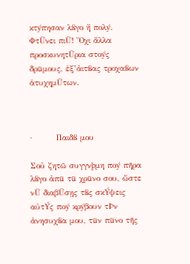κτýπησαν λßγο ἤ πολý. ΦτÜνει πιÜ! Ὄχι ἄλλα προσκυνητÜρια στοýς δρüμους, ἐξ’ἀιτßας τροχαßων ἁτυχημÜτων.



·        Παιδß μου

Σοῦ ζητῶ συγγνþμη ποý πῆρα λßγο ἀπü τü χρüνο σου, ὥστε νÜ διαβÜσῃς τßς σκÝψεις αὐτÝς ποý κρýβουν τÞν ἀνησυχßα μου, τüν πüνο τῆς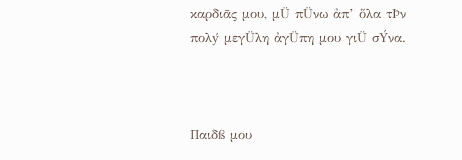καρδιᾶς μου, μÜ πÜνω ἀπ’ ὅλα τÞν πολý μεγÜλη ἀγÜπη μου γιÜ σÝνα.



Παιδß μου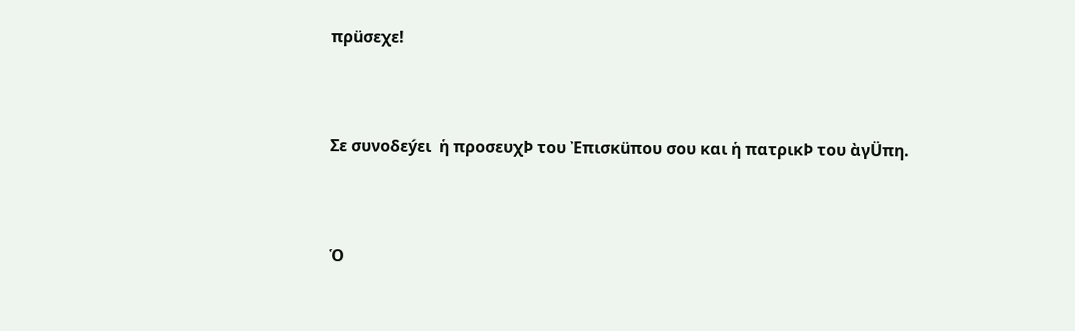πρüσεχε!



Σε συνοδεýει  ἡ προσευχÞ του Ἐπισκüπου σου και ἡ πατρικÞ του ὰγÜπη.



Ὁ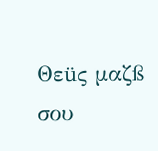Θεüς μαζß σου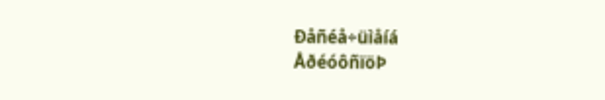Ðåñéå÷üìåíá
ÅðéóôñïöÞ